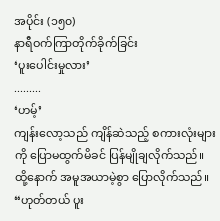အပိုင်း (၁၅၀)
နာရီဝက်ကြာတိုက်ခိုက်ခြင်း
‘ပူးပေါင်းမှုလား’
.........
‘ဟမ့်’
ကျန်းလော့သည် ကျိန်ဆဲသည့် စကားလုံးများကို ပြောမထွက်မိခင် ပြန်မျိုချလိုက်သည်။ ထို့နောက် အမူအယာမဲ့စွာ ပြောလိုက်သည်။
“ဟုတ်တယ် ပူး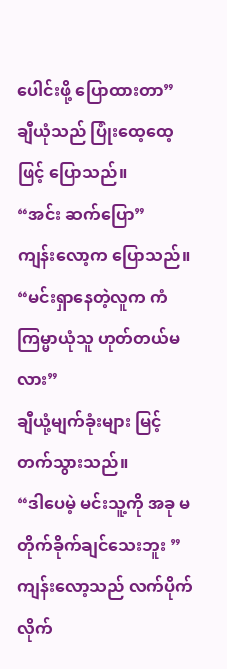ပေါင်းဖို့ ပြောထားတာ”
ချီယုံသည် ပြုံးထေ့ထေ့ဖြင့် ပြောသည်။
“အင်း ဆက်ပြော”
ကျန်းလော့က ပြောသည်။
“မင်းရှာနေတဲ့လူက ကံကြမ္မာယုံသူ ဟုတ်တယ်မလား”
ချီယုံ့မျက်ခုံးများ မြင့်တက်သွားသည်။
“ဒါပေမဲ့ မင်းသူ့ကို အခု မတိုက်ခိုက်ချင်သေးဘူး ”
ကျန်းလော့သည် လက်ပိုက်လိုက်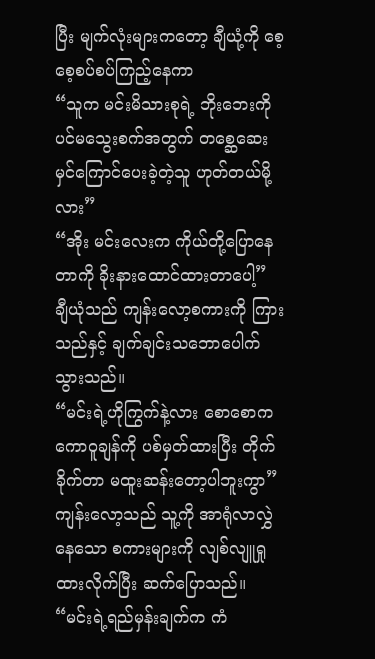ပြီး မျက်လုံးများကတော့ ချီယုံ့ကို စေ့စေ့စပ်စပ်ကြည့်နေကာ
“သူက မင်းမိသားစုရဲ့ ဘိုးဘေးကို ပင်မသွေးစက်အတွက် တစ္ဆေဆေးမှင်ကြောင်ပေးခဲ့တဲ့သူ ဟုတ်တယ်မို့လား”
“အိုး မင်းလေးက ကိုယ်တို့ပြောနေတာကို ခိုးနားထောင်ထားတာပေါ့”
ချီယုံသည် ကျန်းလော့စကားကို ကြားသည်နှင့် ချက်ချင်းသဘောပေါက်သွားသည်။
“မင်းရဲ့ဟိုကြွက်နဲ့လား စောစောက ကောဝူချန်ကို ပစ်မှတ်ထားပြီး တိုက်ခိုက်တာ မထူးဆန်းတော့ပါဘူးကွာ”
ကျန်းလော့သည် သူ့ကို အာရုံလာလွှဲနေသော စကားများကို လျစ်လျူရှုထားလိုက်ပြီး ဆက်ပြောသည်။
“မင်းရဲ့ရည်မှန်းချက်က ကံ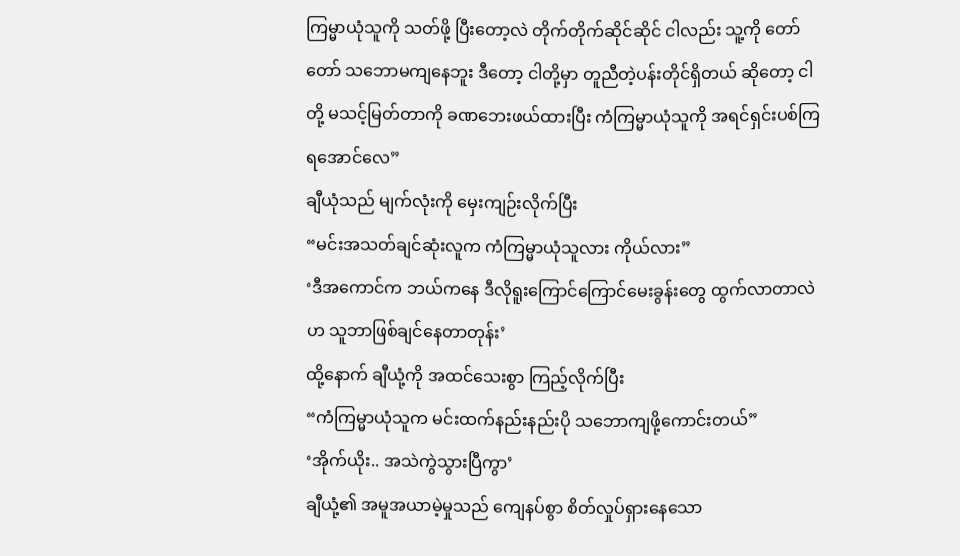ကြမ္မာယုံသူကို သတ်ဖို့ ပြီးတော့လဲ တိုက်တိုက်ဆိုင်ဆိုင် ငါလည်း သူ့ကို တော်တော် သဘောမကျနေဘူး ဒီတော့ ငါတို့မှာ တူညီတဲ့ပန်းတိုင်ရှိတယ် ဆိုတော့ ငါတို့ မသင့်မြတ်တာကို ခဏဘေးဖယ်ထားပြီး ကံကြမ္မာယုံသူကို အရင်ရှင်းပစ်ကြရအောင်လေ”
ချီယုံသည် မျက်လုံးကို မှေးကျဉ်းလိုက်ပြီး
“မင်းအသတ်ချင်ဆုံးလူက ကံကြမ္မာယုံသူလား ကိုယ်လား”
‘ဒီအကောင်က ဘယ်ကနေ ဒီလိုရူးကြောင်ကြောင်မေးခွန်းတွေ ထွက်လာတာလဲဟ သူဘာဖြစ်ချင်နေတာတုန်း’
ထို့နောက် ချီယုံ့ကို အထင်သေးစွာ ကြည့်လိုက်ပြီး
“ကံကြမ္မာယုံသူက မင်းထက်နည်းနည်းပို သဘောကျဖို့ကောင်းတယ်”
‘အိုက်ယိုး.. အသဲကွဲသွားပြီကွာ’
ချီယုံ့၏ အမူအယာမဲ့မှုသည် ကျေနပ်စွာ စိတ်လှုပ်ရှားနေသော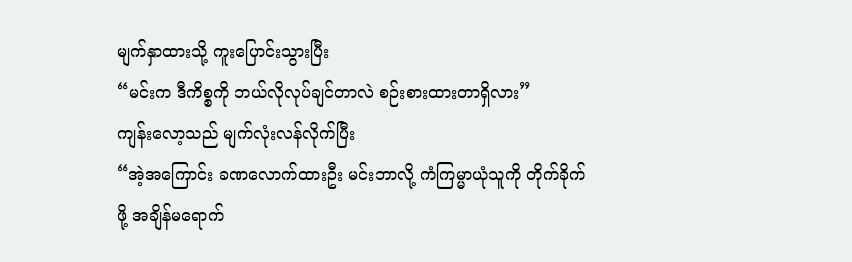မျက်နှာထားသို့ ကူးပြောင်းသွားပြီး
“မင်းက ဒီကိစ္စကို ဘယ်လိုလုပ်ချင်တာလဲ စဉ်းစားထားတာရှိလား”
ကျန်းလော့သည် မျက်လုံးလန်လိုက်ပြီး
“အဲ့အကြောင်း ခဏလောက်ထားဦး မင်းဘာလို့ ကံကြမ္မာယုံသူကို တိုက်ခိုက်ဖို့ အချိန်မရောက်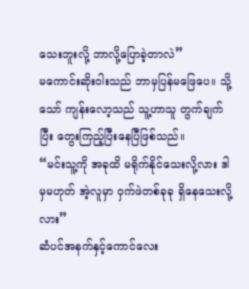သေးဘူးလို့ ဘာလို့ပြောခဲ့တာလဲ”
မကောင်းဆိုးဝါးသည် ဘာမှပြန်မဖြေပေ။ သို့သော် ကျန်းလော့သည် သူ့ဟာသူ တွက်ချက်ပြီး တွေးကြည့်ပြီးနေပြီဖြစ်သည်။
“မင်းသူ့ကို အခုထိ မရိုက်နိုင်သေးလို့လား ဒါမှမဟုတ် အဲ့လူမှာ ဝှက်ဖဲတစ်ခုခု ရှိနေသေးလို့လား”
ဆံပင်အနက်နှင့်ကောင်လေး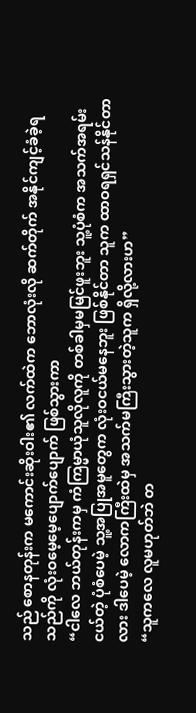သည် စောနတုန်းက မကောင်းဆိုးဝါး၏ လက်ထဲက ဘောလုံးလို ဆက်တိုက် အနိုင်ကျင့်ခံခဲ့ရသည်ကို လုံးဝမေ့မေ့ပျောက်ပျောက် ဖြစ်သွားကာ
“ငါလေ ဘယ်တုန်းကမှ ကံကြမ္မာယုံသူလိုလူကို တစ်ခါမှမမြင်ဖူးဘူး သူ့ပုံစံက အသက်အရမ်းငယ်တဲ့ ပုံစံပေမဲ့ သူ့အပြုအမူတွေက လုံးဝငယ်မနေဘူး ဖြစ်နိုင်တာ သူက ထာဝရရှင်သန်နိုင်တာလား ဒါပေမဲ့ လောကကြီးထဲမှ အသက်မကြီးသွားတဲ့သူက ရှိလို့လားဟ”
“သူကလေ လူမဟုတ်ဘဲ တ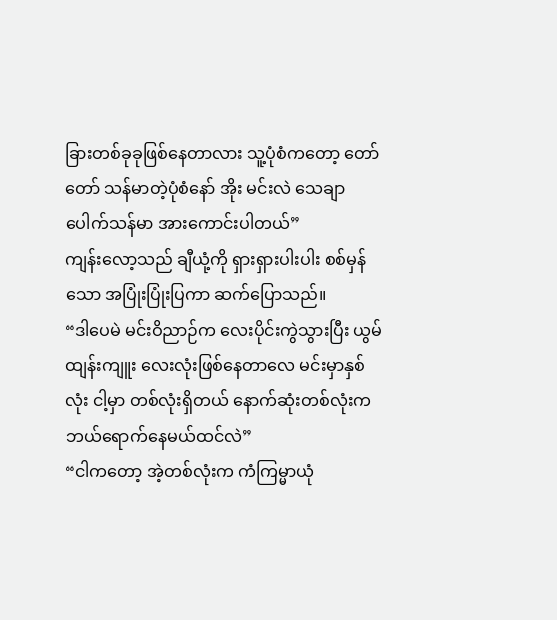ခြားတစ်ခုခုဖြစ်နေတာလား သူ့ပုံစံကတော့ တော်တော် သန်မာတဲ့ပုံစံနော် အိုး မင်းလဲ သေချာပေါက်သန်မာ အားကောင်းပါတယ်”
ကျန်းလော့သည် ချီယုံ့ကို ရှားရှားပါးပါး စစ်မှန်သော အပြုံးပြုံးပြကာ ဆက်ပြောသည်။
“ဒါပေမဲ မင်းဝိညာဉ်က လေးပိုင်းကွဲသွားပြီး ယွမ်ထျန်းကျူး လေးလုံးဖြစ်နေတာလေ မင်းမှာနှစ်လုံး ငါ့မှာ တစ်လုံးရှိတယ် နောက်ဆုံးတစ်လုံးက ဘယ်ရောက်နေမယ်ထင်လဲ”
“ငါကတော့ အဲ့တစ်လုံးက ကံကြမ္မာယုံ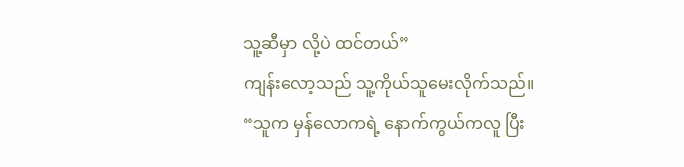သူ့ဆီမှာ လို့ပဲ ထင်တယ်”
ကျန်းလော့သည် သူ့ကိုယ်သူမေးလိုက်သည်။
“သူက မှန်လောကရဲ့ နောက်ကွယ်ကလူ ပြီး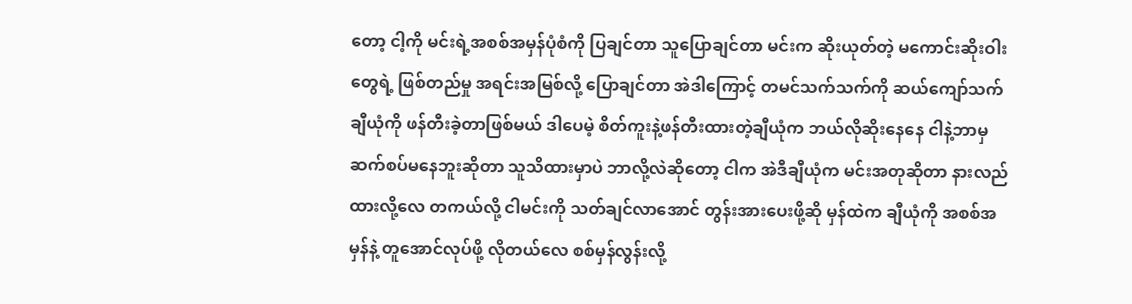တော့ ငါ့ကို မင်းရဲ့အစစ်အမှန်ပုံစံကို ပြချင်တာ သူပြောချင်တာ မင်းက ဆိုးယုတ်တဲ့ မကောင်းဆိုးဝါးတွေရဲ့ ဖြစ်တည်မှု အရင်းအမြစ်လို့ ပြောချင်တာ အဲဒါကြောင့် တမင်သက်သက်ကို ဆယ်ကျော်သက်ချီယုံကို ဖန်တီးခဲ့တာဖြစ်မယ် ဒါပေမဲ့ စိတ်ကူးနဲ့ဖန်တီးထားတဲ့ချီယုံက ဘယ်လိုဆိုးနေနေ ငါနဲ့ဘာမှ ဆက်စပ်မနေဘူးဆိုတာ သူသိထားမှာပဲ ဘာလို့လဲဆိုတော့ ငါက အဲဒီချီယုံက မင်းအတုဆိုတာ နားလည်ထားလို့လေ တကယ်လို့ ငါမင်းကို သတ်ချင်လာအောင် တွန်းအားပေးဖို့ဆို မှန်ထဲက ချီယုံကို အစစ်အမှန်နဲ့ တူအောင်လုပ်ဖို့ လိုတယ်လေ စစ်မှန်လွန်းလို့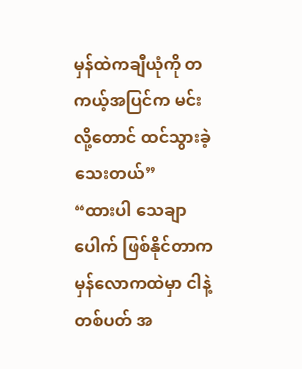မှန်ထဲကချီယုံကို တကယ့်အပြင်က မင်းလို့တောင် ထင်သွားခဲ့သေးတယ်”
“ထားပါ သေချာပေါက် ဖြစ်နိုင်တာက မှန်လောကထဲမှာ ငါနဲ့တစ်ပတ် အ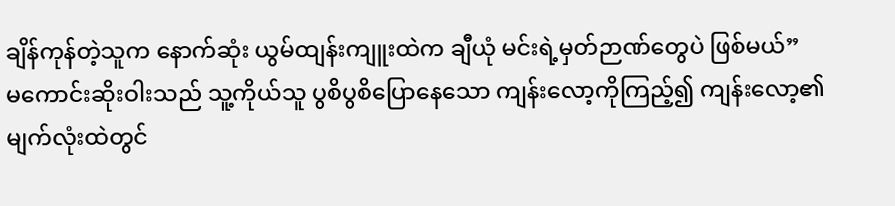ချိန်ကုန်တဲ့သူက နောက်ဆုံး ယွမ်ထျန်းကျူးထဲက ချီယုံ မင်းရဲ့မှတ်ဉာဏ်တွေပဲ ဖြစ်မယ်”
မကောင်းဆိုးဝါးသည် သူ့ကိုယ်သူ ပွစိပွစိပြောနေသော ကျန်းလော့ကိုကြည့်၍ ကျန်းလော့၏ မျက်လုံးထဲတွင်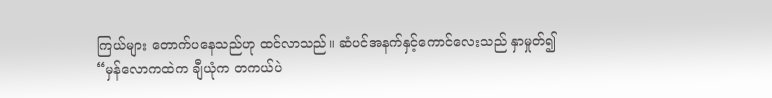ကြယ်များ တောက်ပနေသည်ဟု ထင်လာသည်။ ဆံပင်အနက်နှင့်ကောင်လေးသည် နှာမှုတ်၍
“မှန်လောကထဲက ချီယုံက တကယ်ပဲ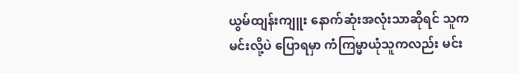ယွမ်ထျန်းကျူး နောက်ဆုံးအလုံးသာဆိုရင် သူက မင်းလို့ပဲ ပြောရမှာ ကံကြမ္မာယုံသူကလည်း မင်း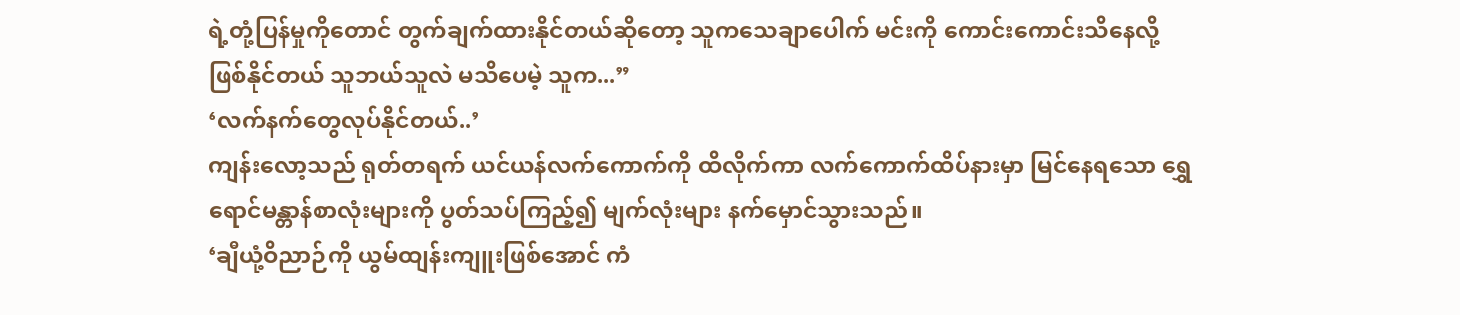ရဲ့တုံ့ပြန်မှုကိုတောင် တွက်ချက်ထားနိုင်တယ်ဆိုတော့ သူကသေချာပေါက် မင်းကို ကောင်းကောင်းသိနေလို့ ဖြစ်နိုင်တယ် သူဘယ်သူလဲ မသိပေမဲ့ သူက...”
‘လက်နက်တွေလုပ်နိုင်တယ်..’
ကျန်းလော့သည် ရုတ်တရက် ယင်ယန်လက်ကောက်ကို ထိလိုက်ကာ လက်ကောက်ထိပ်နားမှာ မြင်နေရသော ရွှေရောင်မန္တာန်စာလုံးများကို ပွတ်သပ်ကြည့်၍ မျက်လုံးများ နက်မှောင်သွားသည်။
‘ချီယုံ့ဝိညာဉ်ကို ယွမ်ထျန်းကျူးဖြစ်အောင် ကံ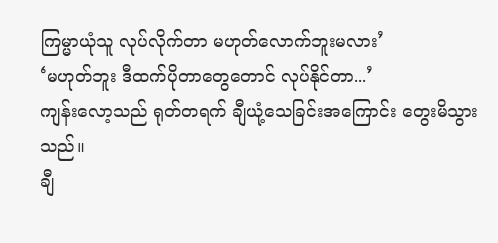ကြမ္မာယုံသူ လုပ်လိုက်တာ မဟုတ်လောက်ဘူးမလား’
‘မဟုတ်ဘူး ဒီထက်ပိုတာတွေတောင် လုပ်နိုင်တာ...’
ကျန်းလော့သည် ရုတ်တရက် ချီယုံ့သေခြင်းအကြောင်း တွေးမိသွားသည်။
ချီ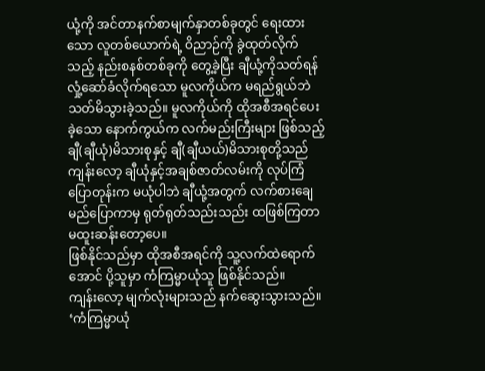ယုံ့ကို အင်တာနက်စာမျက်နှာတစ်ခုတွင် ရေးထားသော လူတစ်ယောက်ရဲ့ ဝိညာဉ်ကို ခွဲထုတ်လိုက်သည့် နည်းစနစ်တစ်ခုကို တွေ့ခဲ့ပြီး ချီယုံ့ကိုသတ်ရန် လှုံ့ဆော်ခံလိုက်ရသော မူလကိုယ်က မရည်ရွယ်ဘဲ သတ်မိသွားခဲ့သည်။ မူလကိုယ်ကို ထိုအစီအရင်ပေးခဲ့သော နောက်ကွယ်က လက်မည်းကြီးများ ဖြစ်သည့် ချီ(ချီယုံ)မိသားစုနှင့် ချီ(ချီယယ်)မိသားစုတို့သည် ကျန်းလော့ ချီယုံနှင့်အချစ်ဇာတ်လမ်းကို လုပ်ကြံပြောတုန်းက မယုံပါဘဲ ချီယုံ့အတွက် လက်စားချေမည်ပြောကာမှ ရုတ်ရုတ်သည်းသည်း ထဖြစ်ကြတာ မထူးဆန်းတော့ပေ။
ဖြစ်နိုင်သည်မှာ ထိုအစီအရင်ကို သူ့လက်ထဲရောက်အောင် ပို့သူမှာ ကံကြမ္မာယုံသူ ဖြစ်နိုင်သည်။
ကျန်းလော့ မျက်လုံးများသည် နက်ဆွေးသွားသည်။
‘ကံကြမ္မာယုံ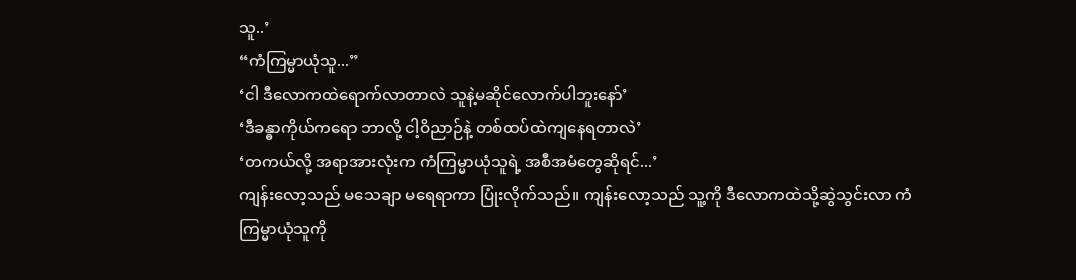သူ..’
“ကံကြမ္မာယုံသူ...”
‘ငါ ဒီလောကထဲရောက်လာတာလဲ သူနဲ့မဆိုင်လောက်ပါဘူးနော်’
‘ဒီခန္ဓာကိုယ်ကရော ဘာလို့ ငါ့ဝိညာဉ်နဲ့ တစ်ထပ်ထဲကျနေရတာလဲ’
‘တကယ်လို့ အရာအားလုံးက ကံကြမ္မာယုံသူရဲ့ အစီအမံတွေဆိုရင်...’
ကျန်းလော့သည် မသေချာ မရေရာကာ ပြုံးလိုက်သည်။ ကျန်းလော့သည် သူ့ကို ဒီလောကထဲသို့ဆွဲသွင်းလာ ကံကြမ္မာယုံသူကို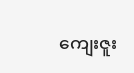ကျေးဇူး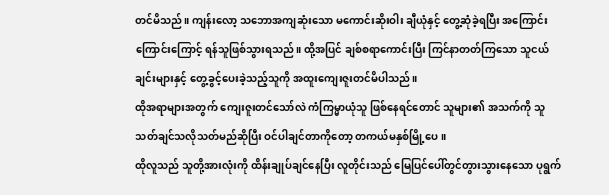တင်မိသည်။ ကျန်းလော့ သဘောအကျဆုံးသော မကောင်းဆိုးဝါး ချီယုံနှင့် တွေ့ဆုံခဲ့ရပြီး အကြောင်းကြောင်းကြောင့် ရန်သူဖြစ်သွားရသည်။ ထို့အပြင် ချစ်စရာကောင်းပြီး ကြင်နာတတ်ကြသော သူငယ်ချင်းများနှင့် တွေ့ခွင့်ပေးခဲ့သည့်သူကို အထူးကျေးဇူးတင်မိပါသည်။
ထိုအရာများအတွက် ကျေးဇူးတင်သော်လဲ ကံကြမ္မာယုံသူ ဖြစ်နေရင်တောင် သူများ၏ အသက်ကို သူသတ်ချင်သလိုသတ်မည်ဆိုပြီး ဝင်ပါချင်တာကိုတော့ တကယ်မနှစ်မြို့ပေ။
ထိုလူသည် သူတို့အားလုံးကို ထိန်းချုပ်ချင်နေပြီး လူတိုင်းသည် မြေပြင်ပေါ်တွင်တွားသွားနေသော ပုရွက်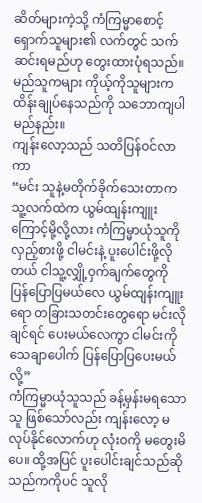ဆိတ်များကဲ့သို့ ကံကြမ္မာစောင့်ရှောက်သူများ၏ လက်တွင် သက်ဆင်းရမည်ဟု တွေးထားပုံရသည်။
မည်သူကများ ကိုယ့်ကိုသူများက ထိန်းချုပ်နေသည်ကို သဘောကျပါမည်နည်း။
ကျန်းလော့သည် သတိပြန်ဝင်လာကာ
“မင်း သူနဲ့မတိုက်ခိုက်သေးတာက သူ့လက်ထဲက ယွမ်ထျန်းကျူးကြောင့်မို့လို့လား ကံကြမ္မာယုံသူကို လှည့်စားဖို့ ငါမင်းနဲ့ ပူးပေါင်းဖို့လိုတယ် ငါသူ့လျှို့ဝှက်ချက်တွေကို ပြန်ပြောပြမယ်လေ ယွမ်ထျန်းကျူးရော တခြားသတင်းတွေရော မင်းလိုချင်ရင် ပေးမယ်လေကွာ ငါမင်းကို သေချာပေါက် ပြန်ပြောပြပေးမယ်လို့”
ကံကြမ္မာယုံသူသည် ခန့်မှန်းမရသောသူ ဖြစ်သော်လည်း ကျန်းလော့ မလုပ်နိုင်လောက်ဟု လုံးဝကို မတွေးမိပေ။ ထို့အပြင် ပူးပေါင်းချင်သည်ဆိုသည်ကကိုပင် သူလို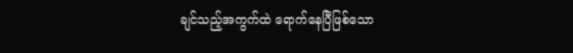ချင်သည့်အကွက်ထဲ ရောက်နေပြီဖြစ်သော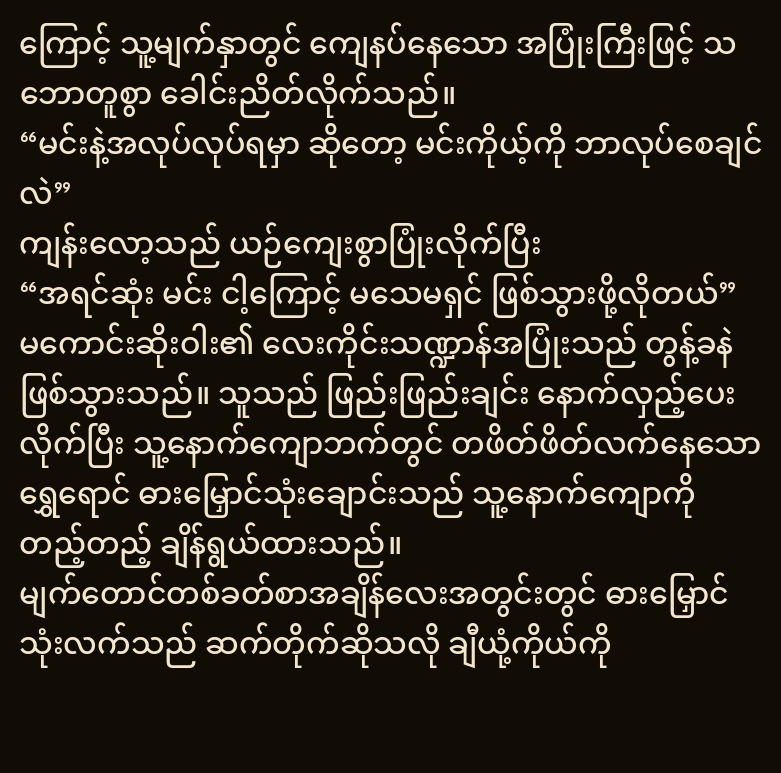ကြောင့် သူ့မျက်နှာတွင် ကျေနပ်နေသော အပြုံးကြီးဖြင့် သဘောတူစွာ ခေါင်းညိတ်လိုက်သည်။
“မင်းနဲ့အလုပ်လုပ်ရမှာ ဆိုတော့ မင်းကိုယ့်ကို ဘာလုပ်စေချင်လဲ”
ကျန်းလော့သည် ယဉ်ကျေးစွာပြုံးလိုက်ပြီး
“အရင်ဆုံး မင်း ငါ့ကြောင့် မသေမရှင် ဖြစ်သွားဖို့လိုတယ်”
မကောင်းဆိုးဝါး၏ လေးကိုင်းသဏ္ဍာန်အပြုံးသည် တွန့်ခနဲဖြစ်သွားသည်။ သူသည် ဖြည်းဖြည်းချင်း နောက်လှည့်ပေးလိုက်ပြီး သူ့နောက်ကျောဘက်တွင် တဖိတ်ဖိတ်လက်နေသော ရွှေရောင် ဓားမြှောင်သုံးချောင်းသည် သူ့နောက်ကျောကို တည့်တည့် ချိန်ရွယ်ထားသည်။
မျက်တောင်တစ်ခတ်စာအချိန်လေးအတွင်းတွင် ဓားမြှောင်သုံးလက်သည် ဆက်တိုက်ဆိုသလို ချီယုံ့ကိုယ်ကို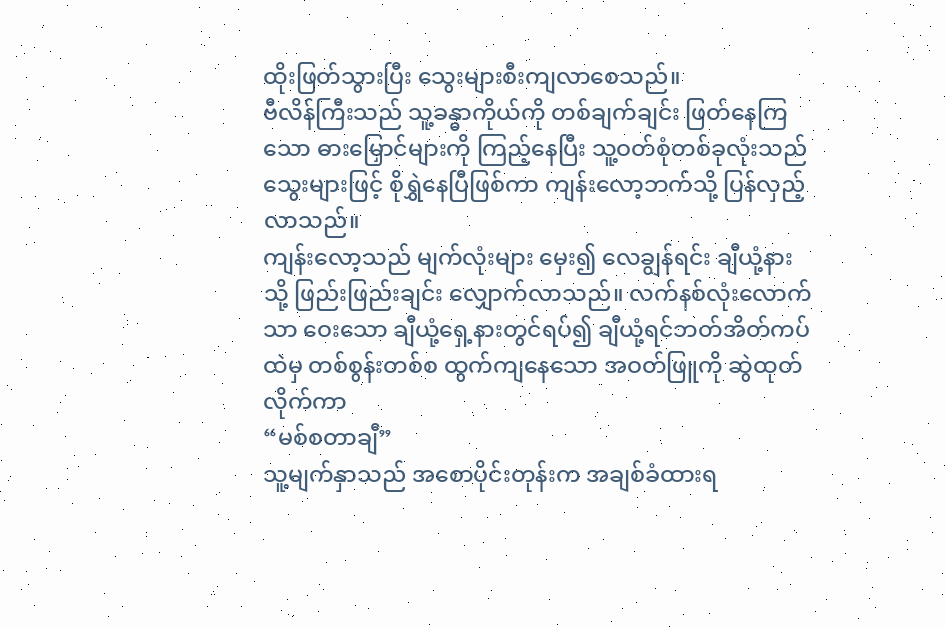ထိုးဖြတ်သွားပြီး သွေးများစီးကျလာစေသည်။
ဗီလိန်ကြီးသည် သူ့ခန္ဓာကိုယ်ကို တစ်ချက်ချင်း ဖြတ်နေကြသော ဓားမြှောင်များကို ကြည့်နေပြီး သူ့ဝတ်စုံတစ်ခုလုံးသည် သွေးများဖြင့် စိုရွှဲနေပြီဖြစ်ကာ ကျန်းလော့ဘက်သို့ ပြန်လှည့်လာသည်။
ကျန်းလော့သည် မျက်လုံးများ မှေး၍ လေချွန်ရင်း ချီယုံ့နားသို့ ဖြည်းဖြည်းချင်း လျှောက်လာသည်။ လက်နစ်လုံးလောက်သာ ဝေးသော ချီယုံ့ရှေ့နားတွင်ရပ်၍ ချီယုံ့ရင်ဘတ်အိတ်ကပ်ထဲမှ တစ်စွန်းတစ်စ ထွက်ကျနေသော အဝတ်ဖြူကို ဆွဲထုတ်လိုက်ကာ
“မစ်စတာချီ”
သူ့မျက်နှာသည် အစောပိုင်းတုန်းက အချစ်ခံထားရ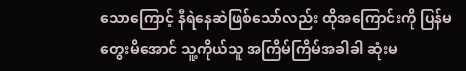သောကြောင့် နီရဲနေဆဲဖြစ်သော်လည်း ထိုအကြောင်းကို ပြန်မတွေးမိအောင် သူ့ကိုယ်သူ အကြိမ်ကြိမ်အခါခါ ဆုံးမ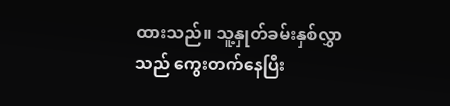ထားသည်။ သူ့နှုတ်ခမ်းနှစ်လွှာသည် ကွေးတက်နေပြီး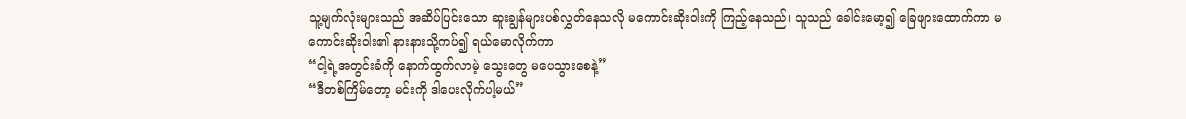သူ့မျက်လုံးများသည် အဆိပ်ပြင်းသော ဆူးချွန်များပစ်လွှတ်နေသလို မကောင်းဆိုးဝါးကို ကြည့်နေသည်၊ သူသည် ခေါင်းမော့၍ ခြေဖျားထောက်ကာ မကောင်းဆိုးဝါး၏ နားနားသို့ကပ်၍ ရယ်မောလိုက်ကာ
“ငါ့ရဲ့အတွင်းခံကို နောက်ထွက်လာမဲ့ သွေးတွေ မပေသွားစေနဲ့”
“ဒီတစ်ကြိမ်တော့ မင်းကို ဒါပေးလိုက်ပါ့မယ်”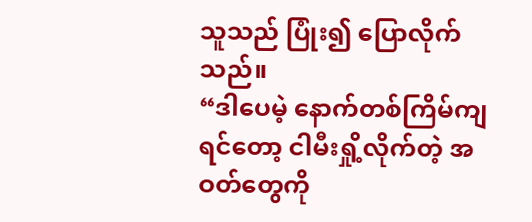သူသည် ပြုံး၍ ပြောလိုက်သည်။
“ဒါပေမဲ့ နောက်တစ်ကြိမ်ကျရင်တော့ ငါမီးရှို့လိုက်တဲ့ အဝတ်တွေကို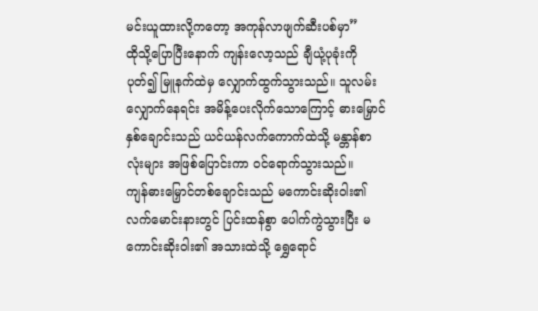မင်းယူထားလို့ကတော့ အကုန်လာဖျက်ဆီးပစ်မှာ”
ထိုသို့ပြောပြီးနောက် ကျန်းလော့သည် ချီယုံ့ပုခုံးကို ပုတ်၍ မြူနက်ထဲမှ လျှောက်ထွက်သွားသည်။ သူလမ်းလျှောက်နေရင်း အမိန့်ပေးလိုက်သောကြောင့် ဓားမြှောင်နှစ်ချောင်းသည် ယင်ယန်လက်ကောက်ထဲသို့ မန္တာန်စာလုံးများ အဖြစ်ပြောင်းကာ ဝင်ရောက်သွားသည်။
ကျန်ဓားမြှောင်တစ်ချောင်းသည် မကောင်းဆိုးဝါး၏ လက်မောင်းနားတွင် ပြင်းထန်စွာ ပေါက်ကွဲသွားပြီး မကောင်းဆိုးဝါး၏ အသားထဲသို့ ရွှေရောင်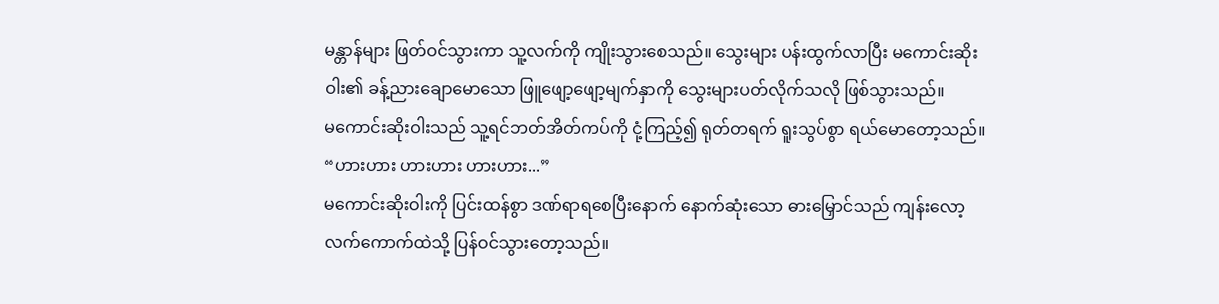မန္တာန်များ ဖြတ်ဝင်သွားကာ သူ့လက်ကို ကျိုးသွားစေသည်။ သွေးများ ပန်းထွက်လာပြီး မကောင်းဆိုးဝါး၏ ခန့်ညားချောမောသော ဖြူဖျော့ဖျော့မျက်နှာကို သွေးများပတ်လိုက်သလို ဖြစ်သွားသည်။
မကောင်းဆိုးဝါးသည် သူ့ရင်ဘတ်အိတ်ကပ်ကို ငုံ့ကြည့်၍ ရုတ်တရက် ရူးသွပ်စွာ ရယ်မောတော့သည်။
“ဟားဟား ဟားဟား ဟားဟား...”
မကောင်းဆိုးဝါးကို ပြင်းထန်စွာ ဒဏ်ရာရစေပြီးနောက် နောက်ဆုံးသော ဓားမြှောင်သည် ကျန်းလော့လက်ကောက်ထဲသို့ ပြန်ဝင်သွားတော့သည်။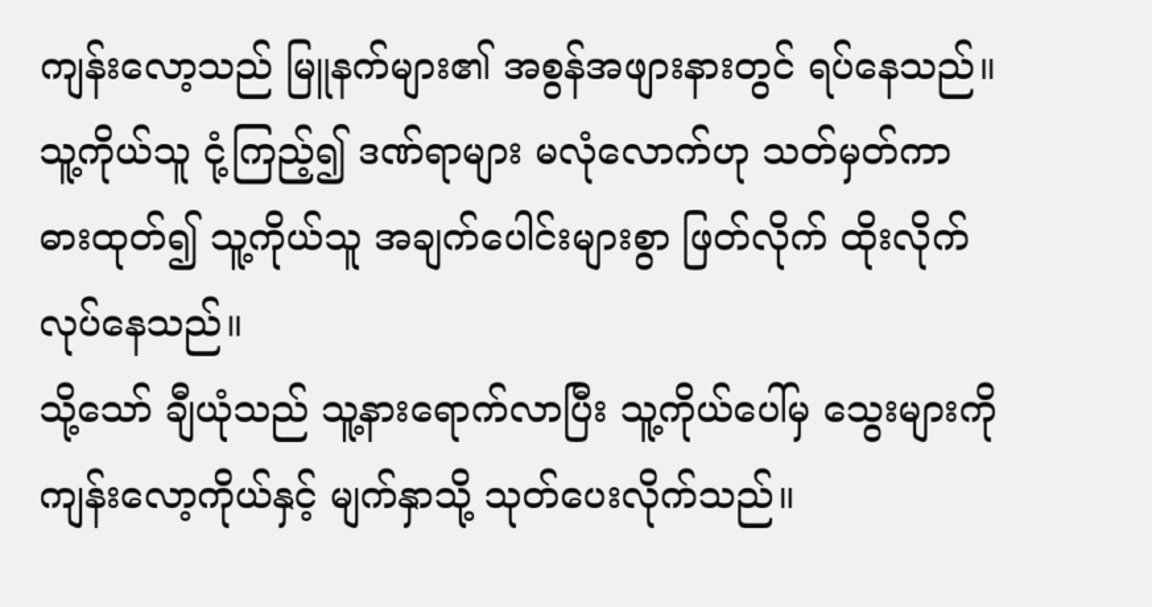ကျန်းလော့သည် မြူနက်များ၏ အစွန်အဖျားနားတွင် ရပ်နေသည်။ သူ့ကိုယ်သူ ငုံ့ကြည့်၍ ဒဏ်ရာများ မလုံလောက်ဟု သတ်မှတ်ကာ ဓားထုတ်၍ သူ့ကိုယ်သူ အချက်ပေါင်းများစွာ ဖြတ်လိုက် ထိုးလိုက်လုပ်နေသည်။
သို့သော် ချီယုံသည် သူ့နားရောက်လာပြီး သူ့ကိုယ်ပေါ်မှ သွေးများကို ကျန်းလော့ကိုယ်နှင့် မျက်နှာသို့ သုတ်ပေးလိုက်သည်။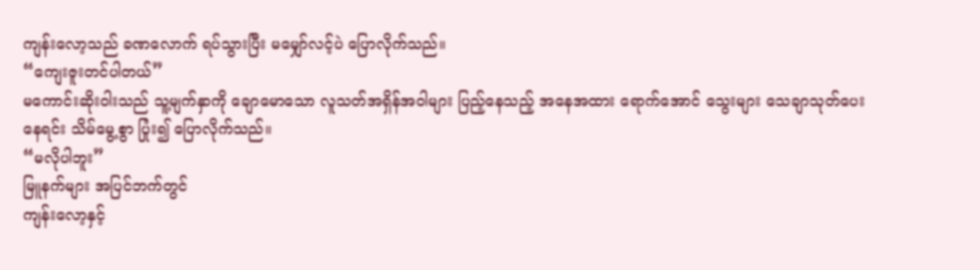ကျန်းလော့သည် ခဏလောက် ရပ်သွားပြီး မမျှော်လင့်ပဲ ပြောလိုက်သည်။
“ကျေးဇူးတင်ပါတယ်”
မကောင်းဆိုးဝါးသည် သူ့မျက်နှာကို ချောမောသော လူသတ်အရှိန်အဝါများ ပြည့်နေသည့် အနေအထား ရောက်အောင် သွေးများ သေချာသုတ်ပေးနေရင်း သိမ်မွေ့စွာ ပြုံး၍ ပြောလိုက်သည်။
“မလိုပါဘူး”
မြူနက်များ အပြင်ဘက်တွင်
ကျန်းလော့နှင့်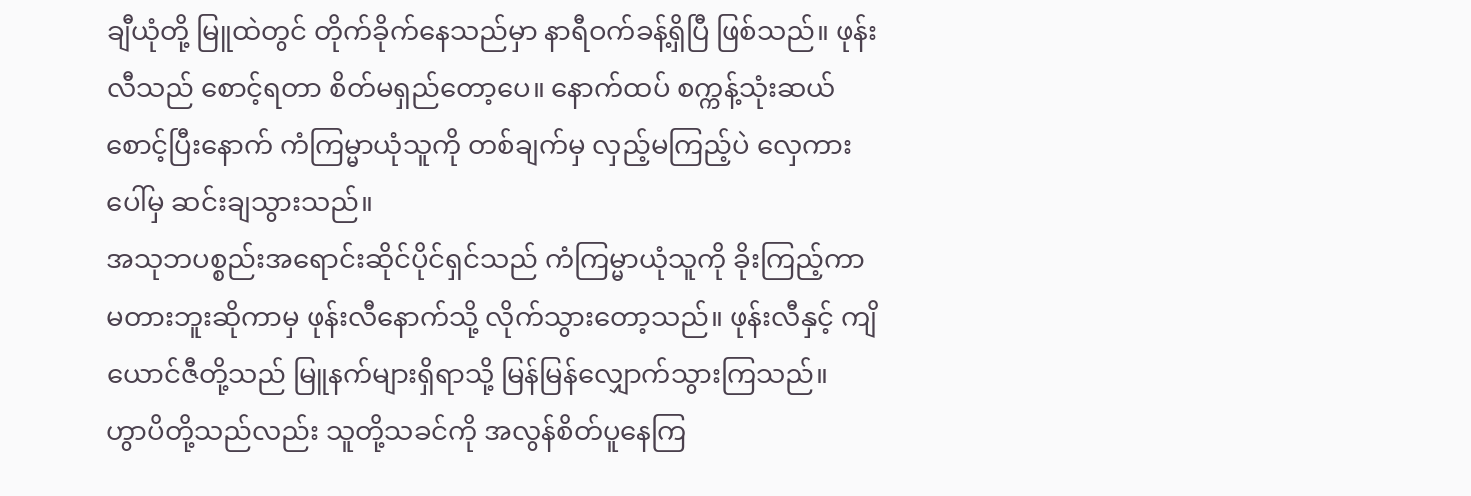ချီယုံတို့ မြူထဲတွင် တိုက်ခိုက်နေသည်မှာ နာရီဝက်ခန့်ရှိပြီ ဖြစ်သည်။ ဖုန်းလီသည် စောင့်ရတာ စိတ်မရှည်တော့ပေ။ နောက်ထပ် စက္ကန့်သုံးဆယ်စောင့်ပြီးနောက် ကံကြမ္မာယုံသူကို တစ်ချက်မှ လှည့်မကြည့်ပဲ လှေကားပေါ်မှ ဆင်းချသွားသည်။
အသုဘပစ္စည်းအရောင်းဆိုင်ပိုင်ရှင်သည် ကံကြမ္မာယုံသူကို ခိုးကြည့်ကာ မတားဘူးဆိုကာမှ ဖုန်းလီနောက်သို့ လိုက်သွားတော့သည်။ ဖုန်းလီနှင့် ကျိယောင်ဇီတို့သည် မြူနက်များရှိရာသို့ မြန်မြန်လျှောက်သွားကြသည်။
ဟွာပိတို့သည်လည်း သူတို့သခင်ကို အလွန်စိတ်ပူနေကြ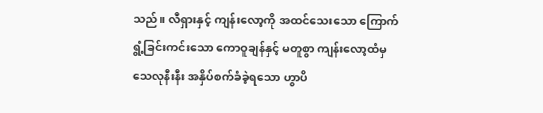သည်။ လီရှားနှင့် ကျန်းလော့ကို အထင်သေးသော ကြောက်ရွံ့ခြင်းကင်းသော ကောဝူချန်နှင့် မတူစွာ ကျန်းလော့ထံမှ သေလုနီးနီး အနှိပ်စက်ခံခဲ့ရသော ဟွာပိ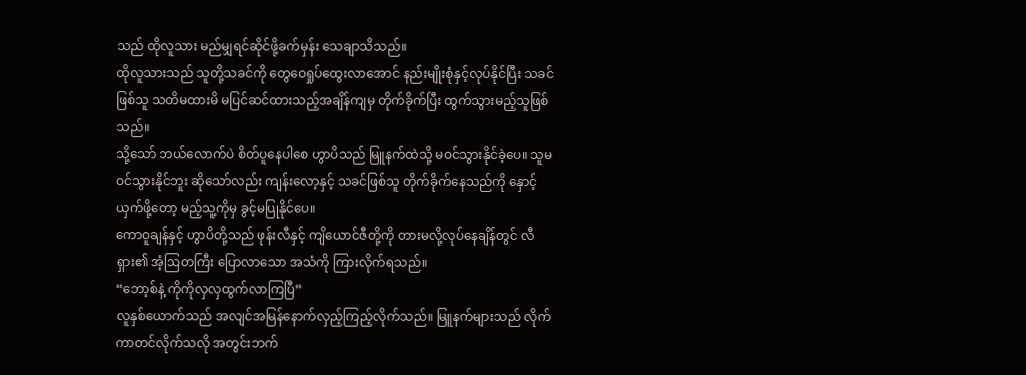သည် ထိုလူသား မည်မျှရင်ဆိုင်ဖို့ခက်မှန်း သေချာသိသည်။
ထိုလူသားသည် သူတို့သခင်ကို တွေဝေရှုပ်ထွေးလာအောင် နည်းမျိုးစုံနှင့်လုပ်နိုင်ပြီး သခင်ဖြစ်သူ သတိမထားမိ မပြင်ဆင်ထားသည့်အချိန်ကျမှ တိုက်ခိုက်ပြီး ထွက်သွားမည့်သူဖြစ်သည်။
သို့သော် ဘယ်လောက်ပဲ စိတ်ပူနေပါစေ ဟွာပိသည် မြူနက်ထဲသို့ မဝင်သွားနိုင်ခဲ့ပေ။ သူမဝင်သွားနိုင်ဘူး ဆိုသော်လည်း ကျန်းလော့နှင့် သခင်ဖြစ်သူ တိုက်ခိုက်နေသည်ကို နှောင့်ယှက်ဖို့တော့ မည့်သူ့ကိုမှ ခွင့်မပြုနိုင်ပေ။
ကောဝူချန်နှင့် ဟွာပိတို့သည် ဖုန်းလီနှင့် ကျိယောင်ဇီတို့ကို တားမလို့လုပ်နေချိန်တွင် လီရှား၏ အံ့ဩတကြီး ပြောလာသော အသံကို ကြားလိုက်ရသည်။
“ဘော့စ်နဲ့ ကိုကိုလှလှထွက်လာကြပြီ”
လူနှစ်ယောက်သည် အလျင်အမြန်နောက်လှည့်ကြည့်လိုက်သည်။ မြူနက်များသည် လိုက်ကာတင်လိုက်သလို အတွင်းဘက်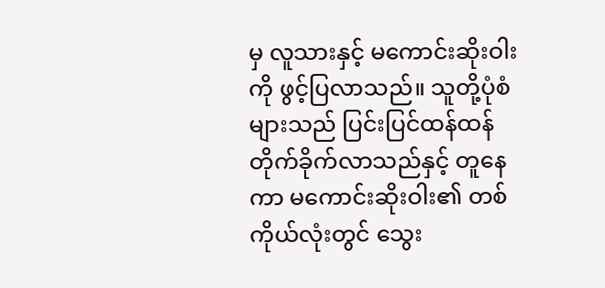မှ လူသားနှင့် မကောင်းဆိုးဝါးကို ဖွင့်ပြလာသည်။ သူတို့ပုံစံများသည် ပြင်းပြင်ထန်ထန် တိုက်ခိုက်လာသည်နှင့် တူနေကာ မကောင်းဆိုးဝါး၏ တစ်ကိုယ်လုံးတွင် သွေး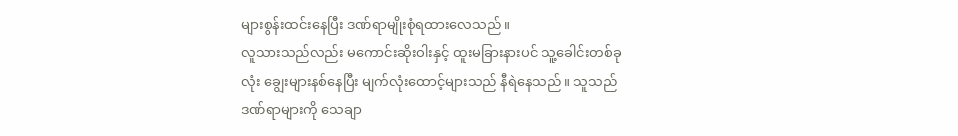များစွန်းထင်းနေပြီး ဒဏ်ရာမျိုးစုံရထားလေသည်။
လူသားသည်လည်း မကောင်းဆိုးဝါးနှင့် ထူးမခြားနားပင် သူ့ခေါင်းတစ်ခုလုံး ချွေးများနစ်နေပြီး မျက်လုံးထောင့်များသည် နီရဲနေသည်။ သူသည် ဒဏ်ရာများကို သေချာ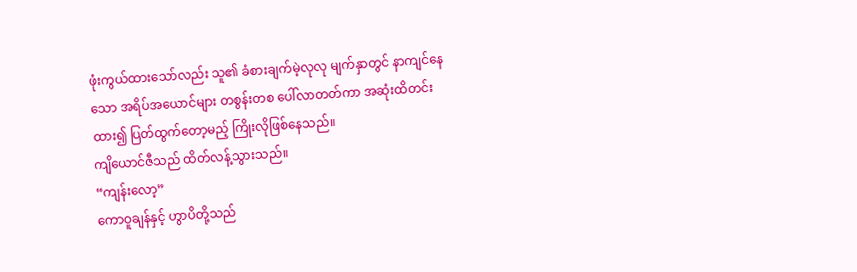ဖုံးကွယ်ထားသော်လည်း သူ၏ ခံစားချက်မဲ့လုလု မျက်နှာတွင် နာကျင်နေသော အရိပ်အယောင်များ တစွန်းတစ ပေါ်လာတတ်ကာ အဆုံးထိတင်းထား၍ ပြတ်ထွက်တော့မည့် ကြိုးလိုဖြစ်နေသည်။
ကျိယောင်ဇီသည် ထိတ်လန့်သွားသည်။
“ကျန်းလော့”
ကောဝူချန်နှင့် ဟွာပိတို့သည်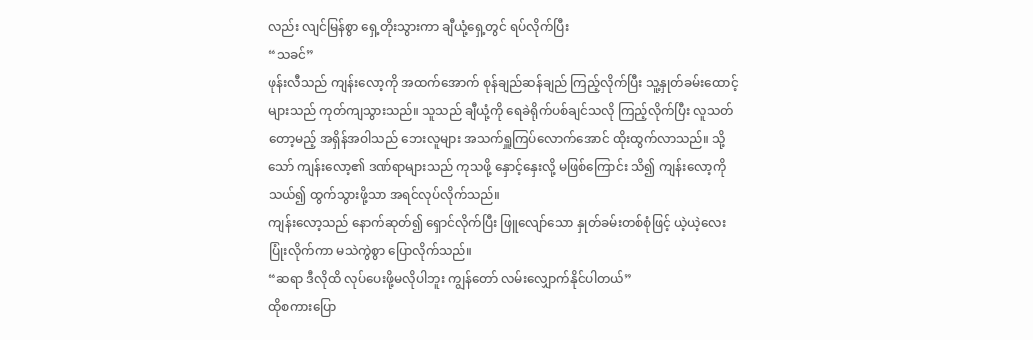လည်း လျင်မြန်စွာ ရှေ့တိုးသွားကာ ချီယုံ့ရှေ့တွင် ရပ်လိုက်ပြီး
“သခင်”
ဖုန်းလီသည် ကျန်းလော့ကို အထက်အောက် စုန်ချည်ဆန်ချည် ကြည့်လိုက်ပြီး သူ့နှုတ်ခမ်းထောင့်များသည် ကုတ်ကျသွားသည်။ သူသည် ချီယုံ့ကို ရေခဲရိုက်ပစ်ချင်သလို ကြည့်လိုက်ပြီး လူသတ်တော့မည့် အရှိန်အဝါသည် ဘေးလူများ အသက်ရှူကြပ်လောက်အောင် ထိုးထွက်လာသည်။ သို့သော် ကျန်းလော့၏ ဒဏ်ရာများသည် ကုသဖို့ နှောင့်နှေးလို့ မဖြစ်ကြောင်း သိ၍ ကျန်းလော့ကိုသယ်၍ ထွက်သွားဖို့သာ အရင်လုပ်လိုက်သည်။
ကျန်းလော့သည် နောက်ဆုတ်၍ ရှောင်လိုက်ပြီး ဖြူလျော်သော နှုတ်ခမ်းတစ်စုံဖြင့် ယဲ့ယဲ့လေးပြုံးလိုက်ကာ မသဲကွဲစွာ ပြောလိုက်သည်။
“ဆရာ ဒီလိုထိ လုပ်ပေးဖို့မလိုပါဘူး ကျွန်တော် လမ်းလျှောက်နိုင်ပါတယ်”
ထိုစကားပြော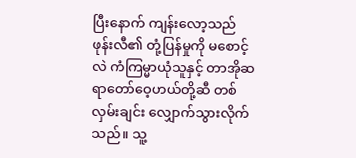ပြီးနောက် ကျန်းလော့သည် ဖုန်းလီ၏ တုံ့ပြန်မှုကို မစောင့်လဲ ကံကြမ္မာယုံသူနှင့် တာအိုဆရာတော်ဝေ့ဟယ်တို့ဆီ တစ်လှမ်းချင်း လျှောက်သွားလိုက်သည်။ သူ့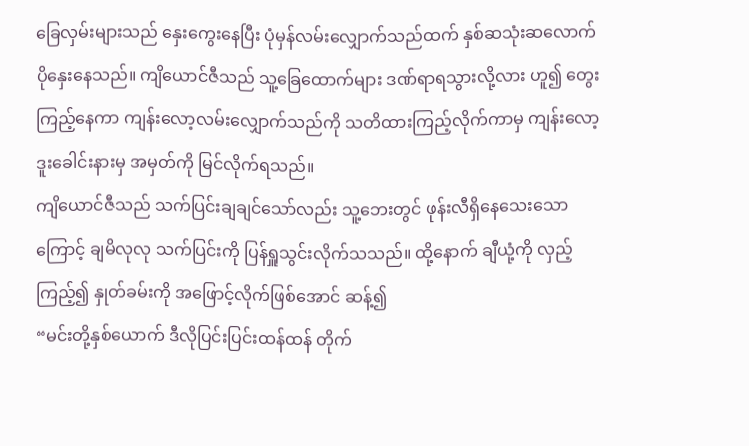ခြေလှမ်းများသည် နှေးကွေးနေပြီး ပုံမှန်လမ်းလျှောက်သည်ထက် နှစ်ဆသုံးဆလောက် ပိုနှေးနေသည်။ ကျိယောင်ဇီသည် သူ့ခြေထောက်များ ဒဏ်ရာရသွားလို့လား ဟူ၍ တွေးကြည့်နေကာ ကျန်းလော့လမ်းလျှောက်သည်ကို သတိထားကြည့်လိုက်ကာမှ ကျန်းလော့ဒူးခေါင်းနားမှ အမှတ်ကို မြင်လိုက်ရသည်။
ကျိယောင်ဇီသည် သက်ပြင်းချချင်သော်လည်း သူ့ဘေးတွင် ဖုန်းလီရှိနေသေးသောကြောင့် ချမိလုလု သက်ပြင်းကို ပြန်ရှူသွင်းလိုက်သသည်။ ထို့နောက် ချီယုံ့ကို လှည့်ကြည့်၍ နှုတ်ခမ်းကို အဖြောင့်လိုက်ဖြစ်အောင် ဆန့်၍
“မင်းတို့နှစ်ယောက် ဒီလိုပြင်းပြင်းထန်ထန် တိုက်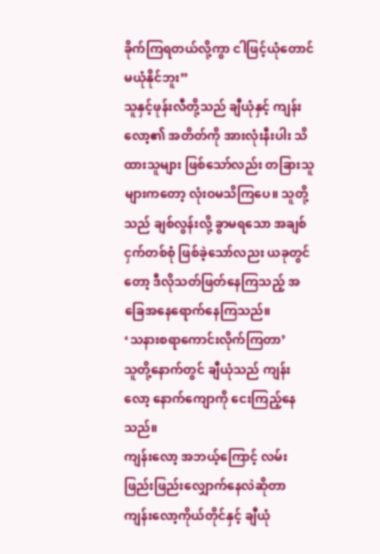ခိုက်ကြရတယ်လို့ကွာ ငါဖြင့်ယုံတောင်မယုံနိုင်ဘူး”
သူနှင့်ဖုန်းလီတို့သည် ချီယုံနှင့် ကျန်းလော့၏ အတိတ်ကို အားလုံးနီးပါး သိထားသူများ ဖြစ်သော်လည်း တခြားသူများကတော့ လုံးဝမသိကြပေ။ သူတို့သည် ချစ်လွန်းလို့ ခွာမရသော အချစ်ငှက်တစ်စုံ ဖြစ်ခဲ့သော်လညး ယခုတွင်တော့ ဒီလိုသတ်ဖြတ်နေကြသည့် အခြေအနေရောက်နေကြသည်။
‘သနားစရာကောင်းလိုက်ကြတာ’
သူတို့နောက်တွင် ချီယုံသည် ကျန်းလော့ နောက်ကျောကို ငေးကြည့်နေသည်။
ကျန်းလော့ အဘယ့်ကြောင့် လမ်းဖြည်းဖြည်းလျှောက်နေလဲဆိုတာ ကျန်းလော့ကိုယ်တိုင်နှင့် ချီယုံ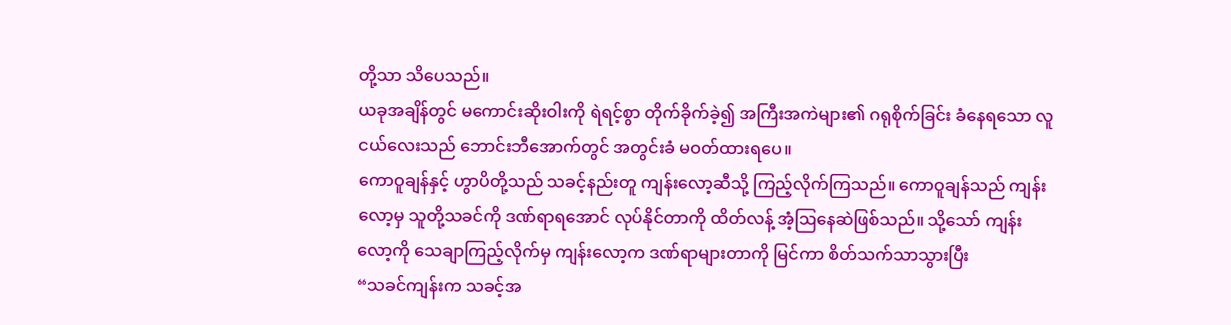တို့သာ သိပေသည်။
ယခုအချိန်တွင် မကောင်းဆိုးဝါးကို ရဲရင့်စွာ တိုက်ခိုက်ခဲ့၍ အကြီးအကဲများ၏ ဂရုစိုက်ခြင်း ခံနေရသော လူငယ်လေးသည် ဘောင်းဘီအောက်တွင် အတွင်းခံ မဝတ်ထားရပေ။
ကောဝူချန်နှင့် ဟွာပိတို့သည် သခင့်နည်းတူ ကျန်းလော့ဆီသို့ ကြည့်လိုက်ကြသည်။ ကောဝူချန်သည် ကျန်းလော့မှ သူတို့သခင်ကို ဒဏ်ရာရအောင် လုပ်နိုင်တာကို ထိတ်လန့် အံ့ဩနေဆဲဖြစ်သည်။ သို့သော် ကျန်းလော့ကို သေချာကြည့်လိုက်မှ ကျန်းလော့က ဒဏ်ရာများတာကို မြင်ကာ စိတ်သက်သာသွားပြီး
“သခင်ကျန်းက သခင့်အ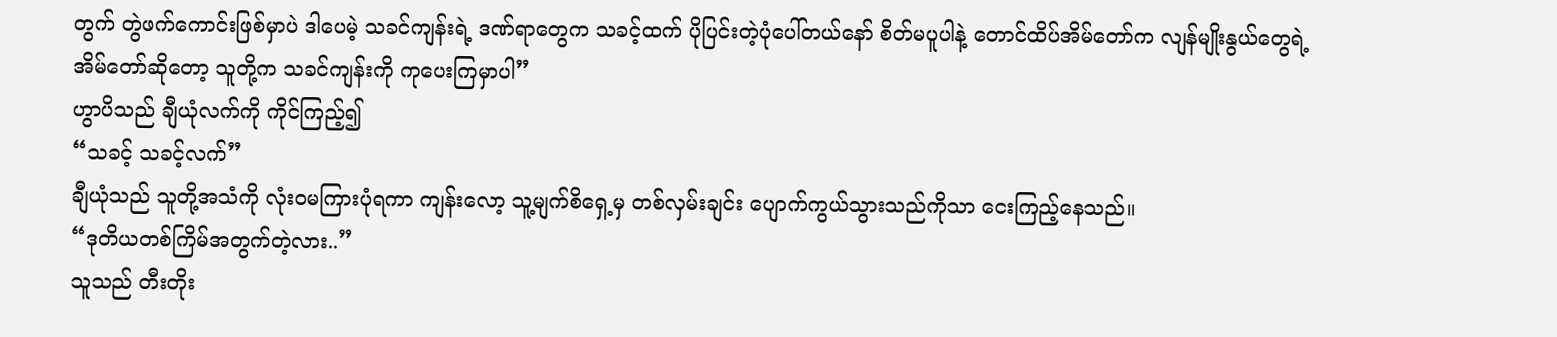တွက် တွဲဖက်ကောင်းဖြစ်မှာပဲ ဒါပေမဲ့ သခင်ကျန်းရဲ့ ဒဏ်ရာတွေက သခင့်ထက် ပိုပြင်းတဲ့ပုံပေါ်တယ်နော် စိတ်မပူပါနဲ့ တောင်ထိပ်အိမ်တော်က လျန်မျိုးနွယ်တွေရဲ့အိမ်တော်ဆိုတော့ သူတို့က သခင်ကျန်းကို ကုပေးကြမှာပါ”
ဟွာပိသည် ချီယုံလက်ကို ကိုင်ကြည့်၍
“သခင့် သခင့်လက်”
ချီယုံသည် သူတို့အသံကို လုံးဝမကြားပုံရကာ ကျန်းလော့ သူ့မျက်စိရှေ့မှ တစ်လှမ်းချင်း ပျောက်ကွယ်သွားသည်ကိုသာ ငေးကြည့်နေသည်။
“ဒုတိယတစ်ကြိမ်အတွက်တဲ့လား..”
သူသည် တီးတိုး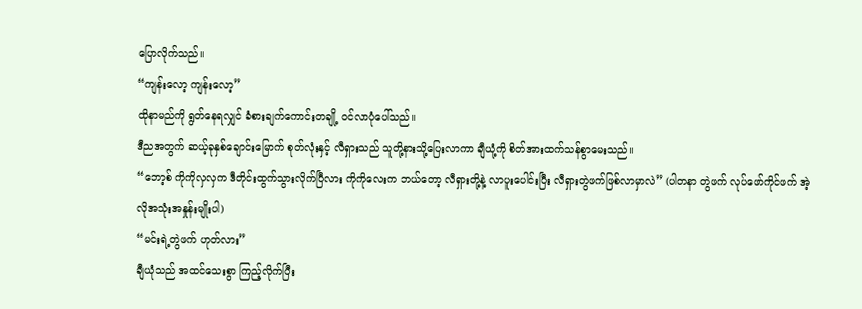ပြောလိုက်သည်။
“ကျန်းလော့ ကျန်းလော့”
ထိုနာမည်ကို ရွတ်နေရလျှင် ခံစားချက်ကောင်းတချို့ ဝင်လာပုံပေါ်သည်။
ဒီညအတွက် ဆယ့်ခုနှစ်ချောင်းမြောက် စုတ်လုံးနှင့် လီရှားသည် သူတို့နားသို့ပြေးလာကာ ချီယုံ့ကို စိတ်အားထက်သန်စွာမေးသည်။
“ဘော့စ် ကိုကိုလှလှက ဒီတိုင်းထွက်သွားလိုက်ပြီလား ကိုကိုလေးက ဘယ်တော့ လီရှားတို့နဲ့ လာပူးပေါင်းပြီး လီရှားတွဲဖက်ဖြစ်လာမှာလဲ” (ပါတနာ တွဲဖက် လုပ်ဖော်ကိုင်ဖက် အဲ့လိုအသုံးအနှုန်းမျိုးပါ)
“မင်းရဲ့တွဲဖက် ဟုတ်လား”
ချီယုံသည် အထင်သေးစွာ ကြည့်လိုက်ပြီး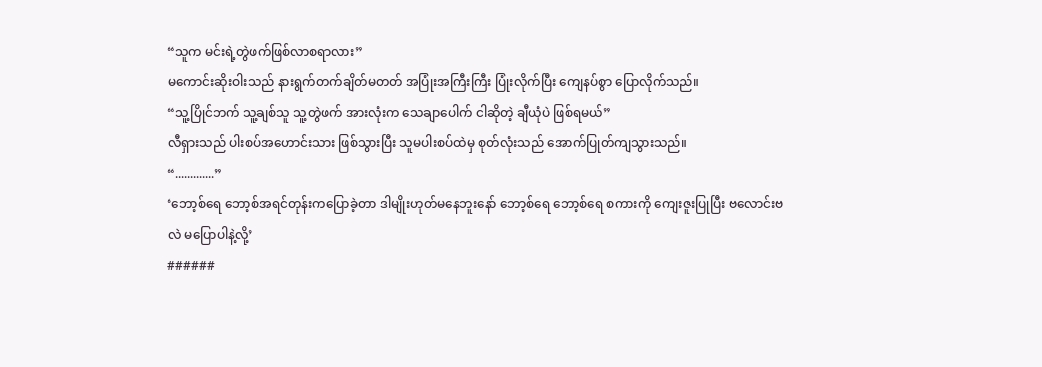“သူက မင်းရဲ့တွဲဖက်ဖြစ်လာစရာလား”
မကောင်းဆိုးဝါးသည် နားရွက်တက်ချိတ်မတတ် အပြုံးအကြီးကြီး ပြုံးလိုက်ပြီး ကျေနပ်စွာ ပြောလိုက်သည်။
“သူ့ပြိုင်ဘက် သူ့ချစ်သူ သူ့တွဲဖက် အားလုံးက သေချာပေါက် ငါဆိုတဲ့ ချီယုံပဲ ဖြစ်ရမယ်”
လီရှားသည် ပါးစပ်အဟောင်းသား ဖြစ်သွားပြီး သူမပါးစပ်ထဲမှ စုတ်လုံးသည် အောက်ပြုတ်ကျသွားသည်။
“.............”
‘ဘော့စ်ရေ ဘော့စ်အရင်တုန်းကပြောခဲ့တာ ဒါမျိုးဟုတ်မနေဘူးနော် ဘော့စ်ရေ ဘော့စ်ရေ စကားကို ကျေးဇူးပြုပြီး ဗလောင်းဗလဲ မပြောပါနဲ့လို့’
######